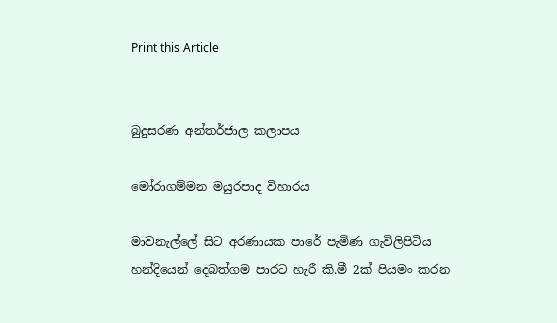Print this Article


බුදුසරණ අන්තර්ජාල කලාපය

මෝරාගම්මන මයුරපාද විහාරය

මාවනැල්ලේ සිට අරණායක පාරේ පැමිණ ගැවිලිපිටිය හන්දියෙන් දෙබත්ගම පාරට හැරී කි.මී 2ක් පියමං කරන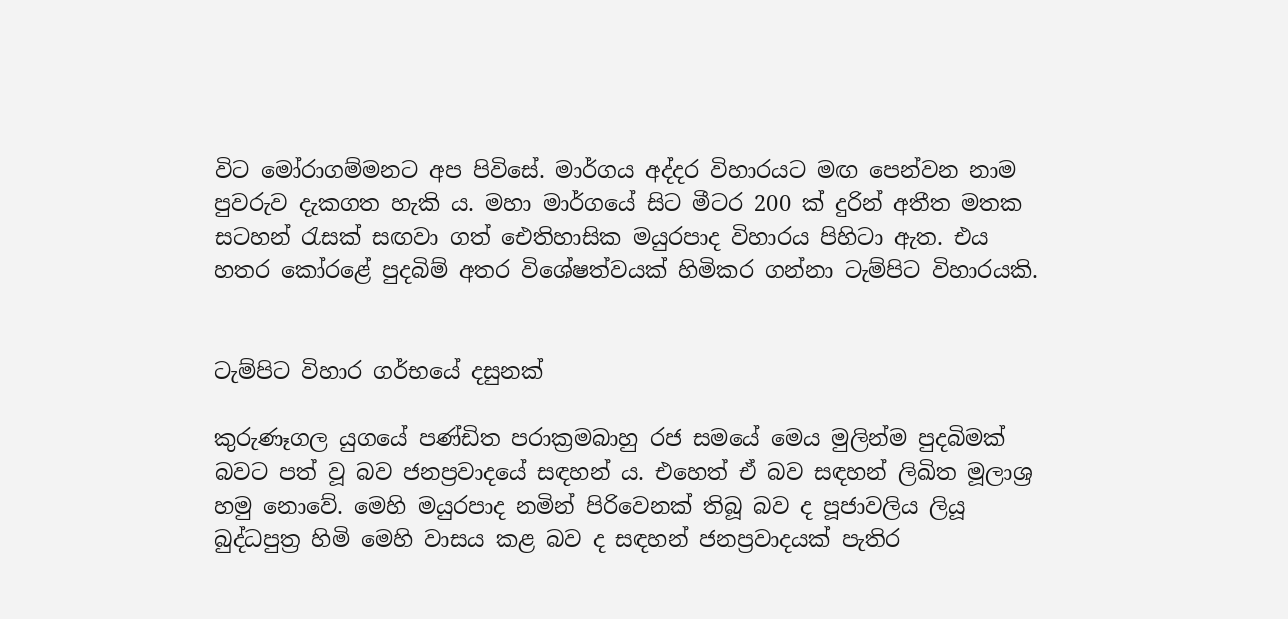විට මෝරාගම්මනට අප පිවිසේ. මාර්ගය අද්දර විහාරයට මඟ පෙන්වන නාම පුවරුව දැකගත හැකි ය. මහා මාර්ගයේ සිට මීටර 200 ක් දුරින් අතීත මතක සටහන් රැසක් සඟවා ගත් ඓතිහාසික මයුරපාද විහාරය පිහිටා ඇත. එය හතර කෝරළේ පුදබිම් අතර විශේෂත්වයක් හිමිකර ගන්නා ටැම්පිට විහාරයකි.


ටැම්පිට විහාර ගර්භයේ දසුනක්

කුරුණෑගල යුගයේ පණ්ඩිත පරාක්‍රමබාහු රජ සමයේ මෙය මුලින්ම පුදබිමක් බවට පත් වූ බව ජනප්‍රවාදයේ සඳහන් ය. එහෙත් ඒ බව සඳහන් ලිඛිත මූලාශ්‍ර හමු නොවේ. මෙහි මයුරපාද නමින් පිරිවෙනක් තිබූ බව ද පූජාවලිය ලියූ බුද්ධපුත්‍ර හිමි මෙහි වාසය කළ බව ද සඳහන් ජනප්‍රවාදයක් පැතිර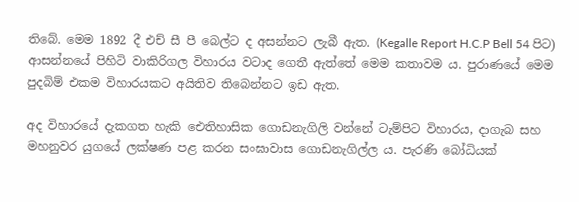තිබේ. මෙම 1892 දී එච් සී පී බෙල්ට ද අසන්නට ලැබී ඇත. (Kegalle Report H.C.P Bell 54 පිට) ආසන්නයේ පිහිටි වාකිරිගල විහාරය වටාද ගෙතී ඇත්තේ මෙම කතාවම ය. පුරාණයේ මෙම පුදබිම් එකම විහාරයකට අයිතිව තිබෙන්නට ඉඩ ඇත.

අද විහාරයේ දැකගත හැකි ඓතිහාසික ගොඩනැගිලි වන්නේ ටැම්පිට විහාරය, දාගැබ සහ මහනුවර යුගයේ ලක්ෂණ පළ කරන සංඝාවාස ගොඩනැගිල්ල ය. පැරණි බෝධියක්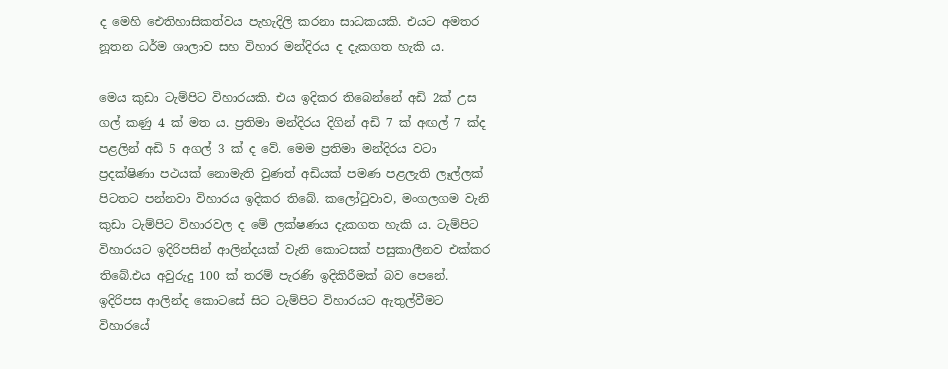ද මෙහි ඓතිහාසිකත්වය පැහැදිලි කරනා සාධකයකි. එයට අමතර නූතන ධර්ම ශාලාව සහ විහාර මන්දිරය ද දැකගත හැකි ය.

මෙය කුඩා ටැම්පිට විහාරයකි. එය ඉදිකර තිබෙන්නේ අඩි 2ක් උස ගල් කණු 4 ක් මත ය. ප්‍රතිමා මන්දිරය දිගින් අඩි 7 ක් අඟල් 7 ක්ද පළලින් අඩි 5 අගල් 3 ක් ද වේ. මෙම ප්‍රතිමා මන්දිරය වටා ප්‍රදක්ෂිණා පථයක් නොමැති වුණත් අඩියක් පමණ පළලැති ලෑල්ලක් පිටතට පන්නවා විහාරය ඉදිකර තිබේ. කලෝටුවාව, මංගලගම වැනි කුඩා ටැම්පිට විහාරවල ද මේ ලක්ෂණය දැකගත හැකි ය. ටැම්පිට විහාරයට ඉදිරිපසින් ආලින්දයක් වැනි කොටසක් පසුකාලීනව එක්කර තිබේ.එය අවුරුදු 100 ක් තරම් පැරණි ඉදිකිරීමක් බව පෙනේ. ඉදිරිපස ආලින්ද කොටසේ සිට ටැම්පිට විහාරයට ඇතුල්වීමට විහාරයේ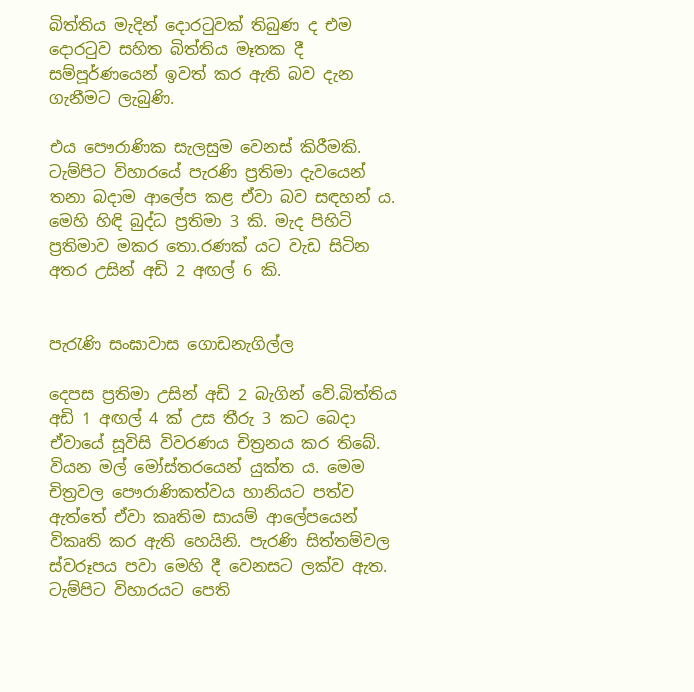බිත්තිය මැදින් දොරටුවක් තිබුණ ද එම දොරටුව සහිත බිත්තිය මෑතක දී සම්පූර්ණයෙන් ඉවත් කර ඇති බව දැන ගැනීමට ලැබුණි.

එය පෞරාණික සැලසුම වෙනස් කිරීමකි. ටැම්පිට විහාරයේ පැරණි ප්‍රතිමා දැවයෙන් තනා බදාම ආලේප කළ ඒවා බව සඳහන් ය. මෙහි හිඳි බුද්ධ ප්‍රතිමා 3 කි. මැද පිහිටි ප්‍රතිමාව මකර තො.රණක් යට වැඩ සිටින අතර උසින් අඩි 2 අඟල් 6 කි.


පැරැණි සංඝාවාස ගොඩනැගිල්ල

දෙපස ප්‍රතිමා උසින් අඩි 2 බැගින් වේ.බිත්තිය අඩි 1 අඟල් 4 ක් උස තීරු 3 කට බෙදා ඒවායේ සූවිසි විවරණය චිත්‍රනය කර තිබේ. වියන මල් මෝස්තරයෙන් යුක්ත ය. මෙම චිත්‍රවල පෞරාණිකත්වය හානියට පත්ව ඇත්තේ ඒවා කෘතිම සායම් ආලේපයෙන් විකෘති කර ඇති හෙයිනි. පැරණි සිත්තම්වල ස්වරූපය පවා මෙහි දී වෙනසට ලක්ව ඇත. ටැම්පිට විහාරයට පෙති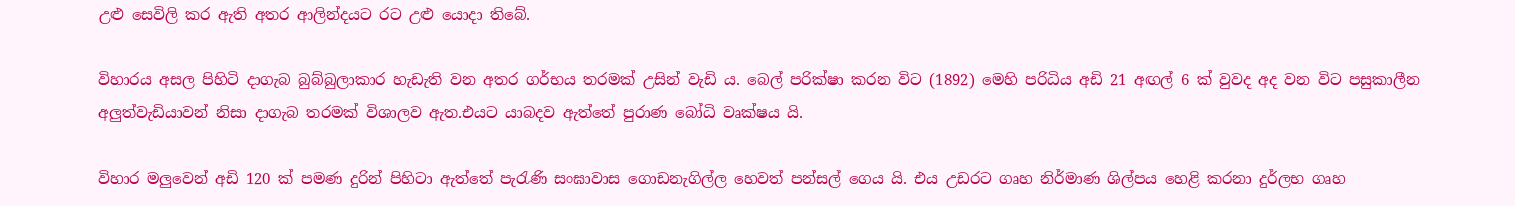උළු සෙවිලි කර ඇති අතර ආලින්දයට රට උළු යොදා තිබේ.

විහාරය අසල පිහිටි දාගැබ බුබ්බුලාකාර හැඩැති වන අතර ගර්භය තරමක් උසින් වැඩි ය. බෙල් පරික්ෂා කරන විට (1892) මෙහි පරිධිය අඩි 21 අඟල් 6 ක් වුවද අද වන විට පසුකාලීන අලුත්වැඩියාවන් නිසා දාගැබ තරමක් විශාලව ඇත.එයට යාබදව ඇත්තේ පුරාණ බෝධි වෘක්ෂය යි.

විහාර මලුවෙන් අඩි 120 ක් පමණ දුරින් පිහිටා ඇත්තේ පැරැණි සංඝාවාස ගොඩනැගිල්ල හෙවත් පන්සල් ගෙය යි. එය උඩරට ගෘහ නිර්මාණ ශිල්පය හෙළි කරනා දුර්ලභ ගෘහ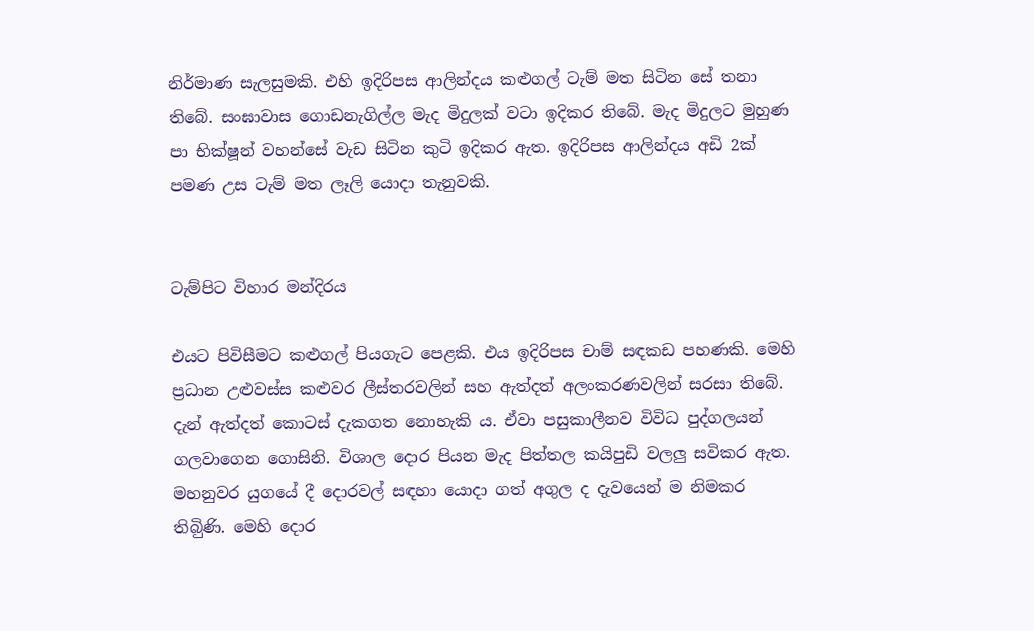නිර්මාණ සැලසුමකි. එහි ඉදිරිපස ආලින්දය කළුගල් ටැම් මත සිටින සේ තනා තිබේ. සංඝාවාස ගොඩනැගිල්ල මැද මිදුලක් වටා ඉදිකර තිබේ. මැද මිදුලට මුහුණ පා භික්ෂූන් වහන්සේ වැඩ සිටින කුටි ඉදිකර ඇත. ඉදිරිපස ආලින්දය අඩි 2ක් පමණ උස ටැම් මත ලෑලි යොදා තැනුවකි.


ටැම්පිට විහාර මන්දිරය

එයට පිවිසීමට කළුගල් පියගැට පෙළකි. එය ඉදිරිපස චාම් සඳකඩ පහණකි. මෙහි ප්‍රධාන උළුවස්ස කළුවර ලීස්තරවලින් සහ ඇත්දත් අලංකරණවලින් සරසා තිබේ. දැන් ඇත්දත් කොටස් දැකගත නොහැකි ය. ඒවා පසුකාලීනව විවිධ පුද්ගලයන් ගලවාගෙන ගොසිනි. විශාල දොර පියන මැද පිත්තල කයිපුඩි වලලු සවිකර ඇත. මහනුවර යුගයේ දී දොරවල් සඳහා යොදා ගත් අගුල ද දැවයෙන් ම නිමකර තිබිුණි. මෙහි දොර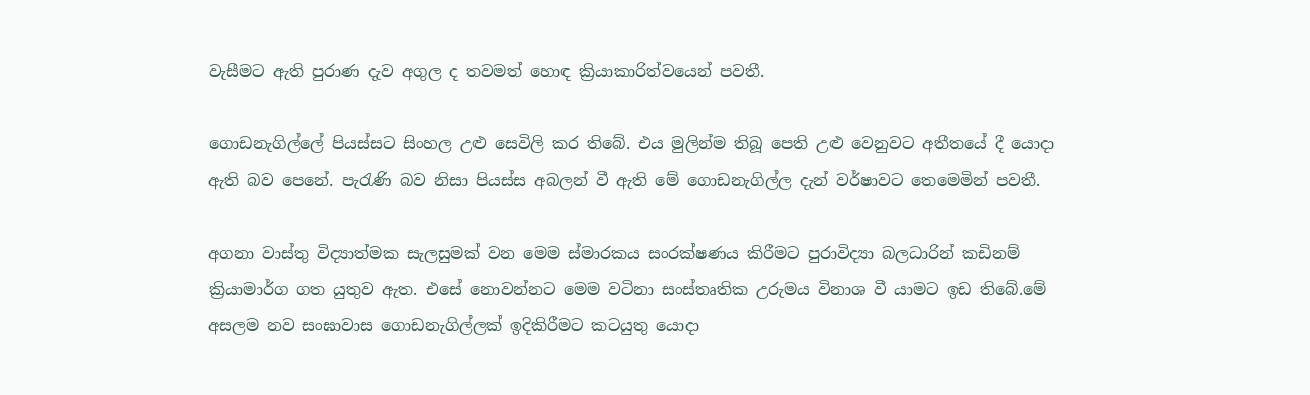වැසීමට ඇති පුරාණ දැව අගුල ද තවමත් හොඳ ක්‍රියාකාරිත්වයෙන් පවතී.

ගොඩනැගිල්ලේ පියස්සට සිංහල උළු සෙවිලි කර තිබේ. එය මුලින්ම තිබූ පෙති උළු වෙනුවට අතීතයේ දී යොදා ඇති බව පෙනේ. පැරැණි බව නිසා පියස්ස අබලන් වී ඇති මේ ගොඩනැගිල්ල දැන් වර්ෂාවට තෙමෙමින් පවතී.

අගනා වාස්තු විද්‍යාත්මක සැලසුමක් වන මෙම ස්මාරකය සංරක්ෂණය කිරීමට පුරාවිද්‍යා බලධාරින් කඩිනම් ක්‍රියාමාර්ග ගත යුතුව ඇත. එසේ නොවන්නට මෙම වටිනා සංස්තෘතික උරුමය විනාශ වී යාමට ඉඩ තිබේ.මේ අසලම නව සංඝාවාස ගොඩනැගිල්ලක් ඉදිකිරීමට කටයුතු යොදා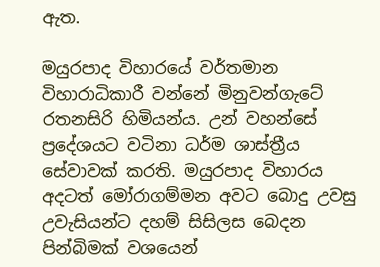ඇත.

මයුරපාද විහාරයේ වර්තමාන විහාරාධිකාරී වන්නේ මිනුවන්ගැටේ රතනසිරි හිමියන්ය. උන් වහන්සේ ප්‍රදේශයට වටිනා ධර්ම ශාස්ත්‍රීය සේවාවක් කරති. මයුරපාද විහාරය අදටත් මෝරාගම්මන අවට බොදු උවසු උවැසියන්ට දහම් සිසිලස බෙදන පින්බිමක් වශයෙන්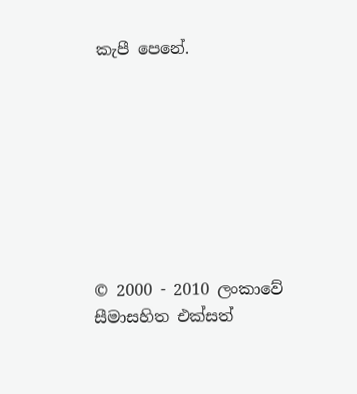කැපී පෙනේ.








© 2000 - 2010 ලංකාවේ සීමාසහිත එක්සත්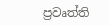ප්‍රවෘත්ති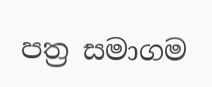පත්‍ර සමාගම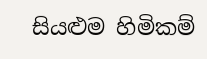සියළුම හිමිකම්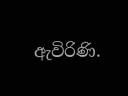ඇවිරිණි.